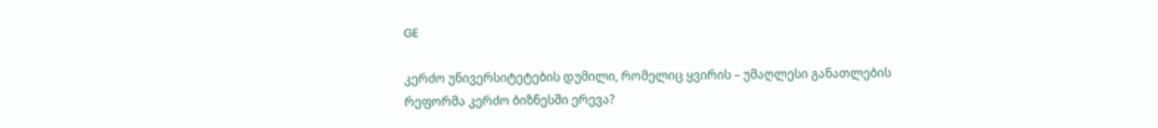GE

კერძო უნივერსიტეტების დუმილი, რომელიც ყვირის – უმაღლესი განათლების რეფორმა კერძო ბიზნესში ერევა?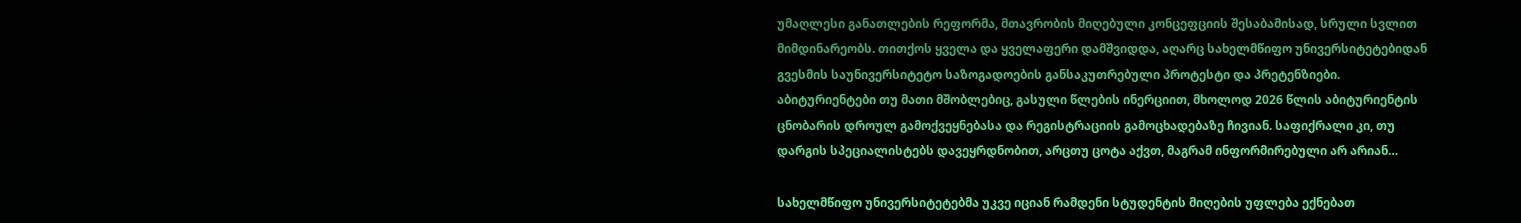უმაღლესი განათლების რეფორმა, მთავრობის მიღებული კონცეფციის შესაბამისად, სრული სვლით მიმდინარეობს. თითქოს ყველა და ყველაფერი დამშვიდდა, აღარც სახელმწიფო უნივერსიტეტებიდან გვესმის საუნივერსიტეტო საზოგადოების განსაკუთრებული პროტესტი და პრეტენზიები. აბიტურიენტები თუ მათი მშობლებიც, გასული წლების ინერციით, მხოლოდ 2026 წლის აბიტურიენტის ცნობარის დროულ გამოქვეყნებასა და რეგისტრაციის გამოცხადებაზე ჩივიან. საფიქრალი კი, თუ დარგის სპეციალისტებს დავეყრდნობით, არცთუ ცოტა აქვთ, მაგრამ ინფორმირებული არ არიან…

სახელმწიფო უნივერსიტეტებმა უკვე იციან რამდენი სტუდენტის მიღების უფლება ექნებათ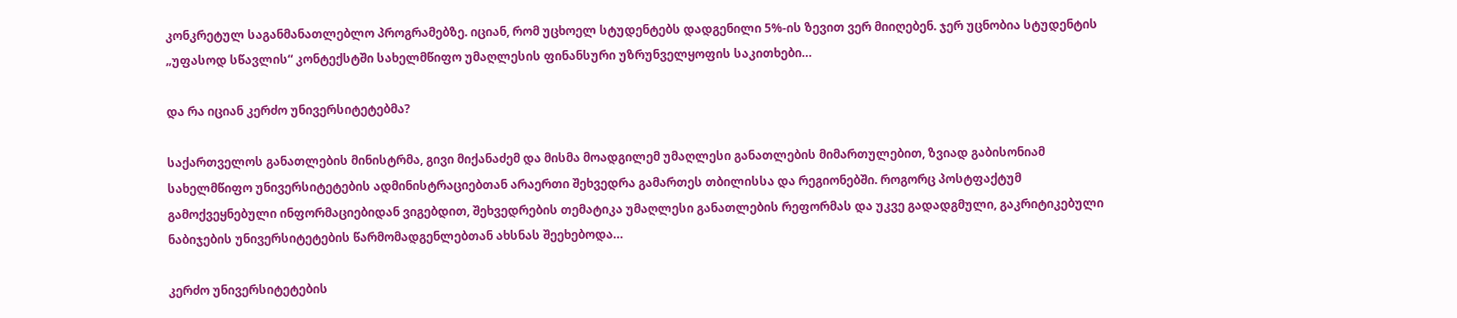კონკრეტულ საგანმანათლებლო პროგრამებზე. იციან, რომ უცხოელ სტუდენტებს დადგენილი 5%-ის ზევით ვერ მიიღებენ. ჯერ უცნობია სტუდენტის „უფასოდ სწავლის“ კონტექსტში სახელმწიფო უმაღლესის ფინანსური უზრუნველყოფის საკითხები…

და რა იციან კერძო უნივერსიტეტებმა?

საქართველოს განათლების მინისტრმა, გივი მიქანაძემ და მისმა მოადგილემ უმაღლესი განათლების მიმართულებით, ზვიად გაბისონიამ სახელმწიფო უნივერსიტეტების ადმინისტრაციებთან არაერთი შეხვედრა გამართეს თბილისსა და რეგიონებში. როგორც პოსტფაქტუმ გამოქვეყნებული ინფორმაციებიდან ვიგებდით, შეხვედრების თემატიკა უმაღლესი განათლების რეფორმას და უკვე გადადგმული, გაკრიტიკებული ნაბიჯების უნივერსიტეტების წარმომადგენლებთან ახსნას შეეხებოდა…

კერძო უნივერსიტეტების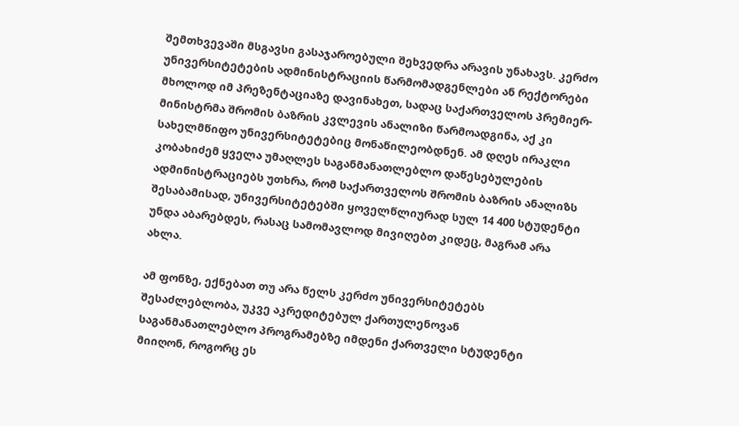შემთხვევაში მსგავსი გასაჯაროებული შეხვედრა არავის უნახავს. კერძო უნივერსიტეტების ადმინისტრაციის წარმომადგენლები ან რექტორები მხოლოდ იმ პრეზენტაციაზე დავინახეთ, სადაც საქართველოს პრემიერ-მინისტრმა შრომის ბაზრის კვლევის ანალიზი წარმოადგინა, აქ კი სახელმწიფო უნივერსიტეტებიც მონაწილეობდნენ. ამ დღეს ირაკლი კობახიძემ ყველა უმაღლეს საგანმანათლებლო დაწესებულების ადმინისტრაციებს უთხრა, რომ საქართველოს შრომის ბაზრის ანალიზს შესაბამისად, უნივერსიტეტებში ყოველწლიურად სულ 14 400 სტუდენტი უნდა აბარებდეს, რასაც სამომავლოდ მივიღებთ კიდეც, მაგრამ არა ახლა.

ამ ფონზე, ექნებათ თუ არა წელს კერძო უნივერსიტეტებს შესაძლებლობა, უკვე აკრედიტებულ ქართულენოვან საგანმანათლებლო პროგრამებზე იმდენი ქართველი სტუდენტი მიიღონ, როგორც ეს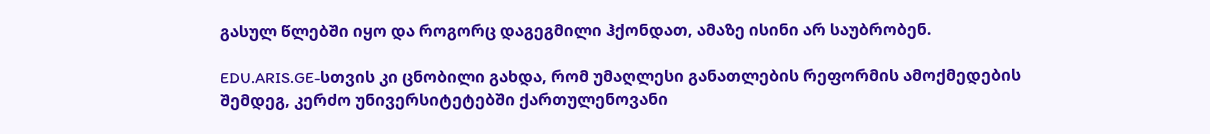გასულ წლებში იყო და როგორც დაგეგმილი ჰქონდათ, ამაზე ისინი არ საუბრობენ.

EDU.ARIS.GE-სთვის კი ცნობილი გახდა, რომ უმაღლესი განათლების რეფორმის ამოქმედების შემდეგ, კერძო უნივერსიტეტებში ქართულენოვანი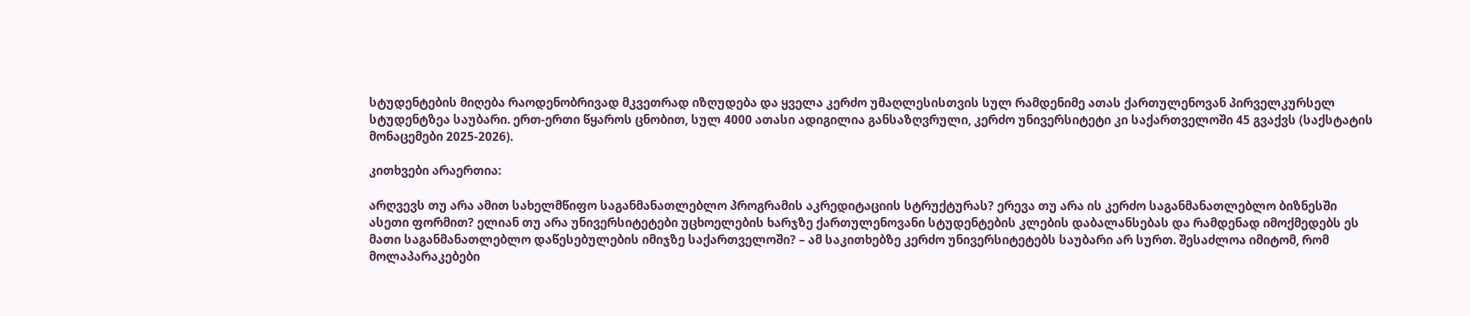სტუდენტების მიღება რაოდენობრივად მკვეთრად იზღუდება და ყველა კერძო უმაღლესისთვის სულ რამდენიმე ათას ქართულენოვან პირველკურსელ სტუდენტზეა საუბარი. ერთ-ერთი წყაროს ცნობით, სულ 4000 ათასი ადიგილია განსაზღვრული, კერძო უნივერსიტეტი კი საქართველოში 45 გვაქვს (საქსტატის მონაცემები 2025-2026).

კითხვები არაერთია:

არღვევს თუ არა ამით სახელმწიფო საგანმანათლებლო პროგრამის აკრედიტაციის სტრუქტურას? ერევა თუ არა ის კერძო საგანმანათლებლო ბიზნესში ასეთი ფორმით? ელიან თუ არა უნივერსიტეტები უცხოელების ხარჯზე ქართულენოვანი სტუდენტების კლების დაბალანსებას და რამდენად იმოქმედებს ეს მათი საგანმანათლებლო დაწესებულების იმიჯზე საქართველოში? – ამ საკითხებზე კერძო უნივერსიტეტებს საუბარი არ სურთ. შესაძლოა იმიტომ, რომ მოლაპარაკებები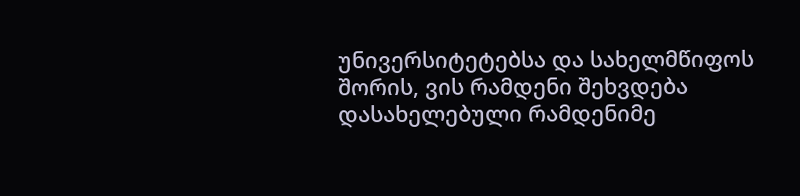უნივერსიტეტებსა და სახელმწიფოს შორის, ვის რამდენი შეხვდება დასახელებული რამდენიმე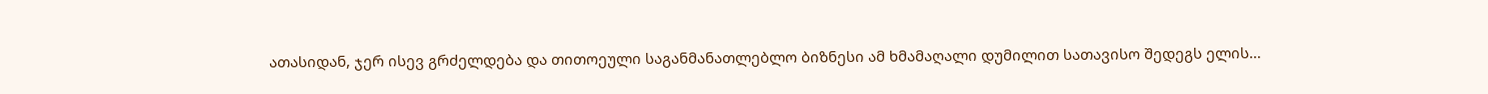ათასიდან, ჯერ ისევ გრძელდება და თითოეული საგანმანათლებლო ბიზნესი ამ ხმამაღალი დუმილით სათავისო შედეგს ელის…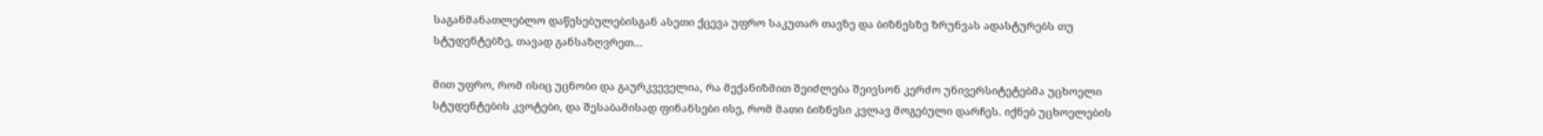საგანმანათლებლო დაწესებულებისგან ასეთი ქცევა უფრო საკუთარ თავზე და ბიზნესზე ზრუნვას ადასტურებს თუ სტუდენტებზე, თავად განსაზღვრეთ…

მით უფრო, რომ ისიც უცნობი და გაურკვეველია, რა მექანიზმით შეიძლება შეივსონ კერძო უნივერსიტეტებმა უცხოელი სტუდენტების კვოტები, და შესაბამისად ფინანსები ისე, რომ მათი ბიზნესი კვლავ მოგებული დარჩეს. იქნებ უცხოელების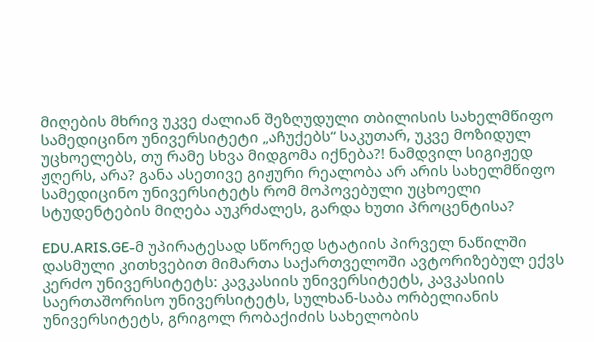მიღების მხრივ უკვე ძალიან შეზღუდული თბილისის სახელმწიფო სამედიცინო უნივერსიტეტი „აჩუქებს“ საკუთარ, უკვე მოზიდულ უცხოელებს, თუ რამე სხვა მიდგომა იქნება?! ნამდვილ სიგიჟედ ჟღერს, არა? განა ასეთივე გიჟური რეალობა არ არის სახელმწიფო სამედიცინო უნივერსიტეტს რომ მოპოვებული უცხოელი სტუდენტების მიღება აუკრძალეს, გარდა ხუთი პროცენტისა?

EDU.ARIS.GE-მ უპირატესად სწორედ სტატიის პირველ ნაწილში დასმული კითხვებით მიმართა საქართველოში ავტორიზებულ ექვს კერძო უნივერსიტეტს: კავკასიის უნივერსიტეტს, კავკასიის საერთაშორისო უნივერსიტეტს, სულხან-საბა ორბელიანის უნივერსიტეტს, გრიგოლ რობაქიძის სახელობის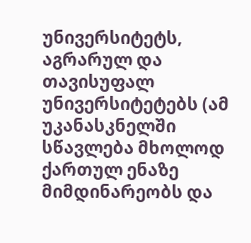უნივერსიტეტს, აგრარულ და თავისუფალ უნივერსიტეტებს (ამ უკანასკნელში სწავლება მხოლოდ ქართულ ენაზე მიმდინარეობს და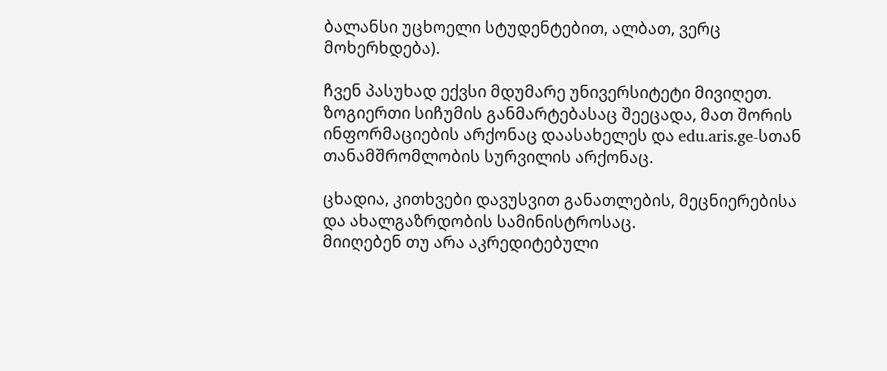ბალანსი უცხოელი სტუდენტებით, ალბათ, ვერც მოხერხდება).

ჩვენ პასუხად ექვსი მდუმარე უნივერსიტეტი მივიღეთ. ზოგიერთი სიჩუმის განმარტებასაც შეეცადა, მათ შორის ინფორმაციების არქონაც დაასახელეს და edu.aris.ge-სთან თანამშრომლობის სურვილის არქონაც.

ცხადია, კითხვები დავუსვით განათლების, მეცნიერებისა და ახალგაზრდობის სამინისტროსაც.
მიიღებენ თუ არა აკრედიტებული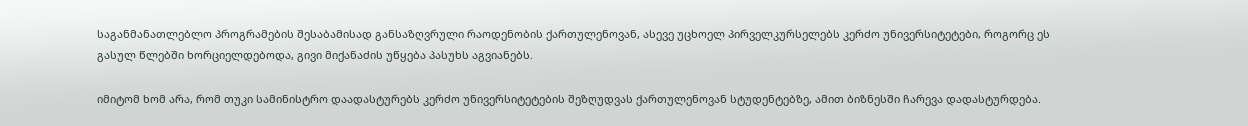საგანმანათლებლო პროგრამების შესაბამისად განსაზღვრული რაოდენობის ქართულენოვან, ასევე უცხოელ პირველკურსელებს კერძო უნივერსიტეტები, როგორც ეს გასულ წლებში ხორციელდებოდა, გივი მიქანაძის უწყება პასუხს აგვიანებს.

იმიტომ ხომ არა, რომ თუკი სამინისტრო დაადასტურებს კერძო უნივერსიტეტების შეზღუდვას ქართულენოვან სტუდენტებზე, ამით ბიზნესში ჩარევა დადასტურდება.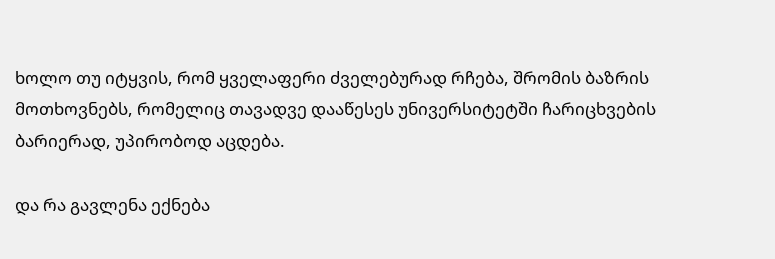ხოლო თუ იტყვის, რომ ყველაფერი ძველებურად რჩება, შრომის ბაზრის მოთხოვნებს, რომელიც თავადვე დააწესეს უნივერსიტეტში ჩარიცხვების ბარიერად, უპირობოდ აცდება.

და რა გავლენა ექნება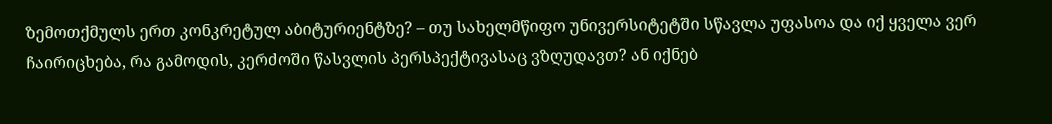ზემოთქმულს ერთ კონკრეტულ აბიტურიენტზე? – თუ სახელმწიფო უნივერსიტეტში სწავლა უფასოა და იქ ყველა ვერ ჩაირიცხება, რა გამოდის, კერძოში წასვლის პერსპექტივასაც ვზღუდავთ? ან იქნებ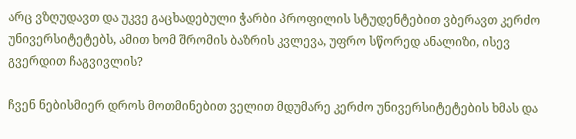არც ვზღუდავთ და უკვე გაცხადებული ჭარბი პროფილის სტუდენტებით ვბერავთ კერძო უნივერსიტეტებს, ამით ხომ შრომის ბაზრის კვლევა, უფრო სწორედ ანალიზი, ისევ გვერდით ჩაგვივლის?

ჩვენ ნებისმიერ დროს მოთმინებით ველით მდუმარე კერძო უნივერსიტეტების ხმას და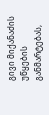გივი მიქანაძის უწყების განმარტებას,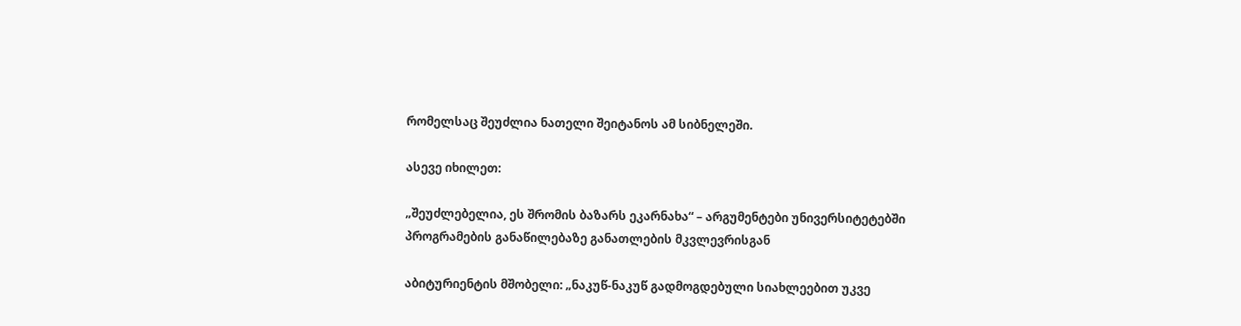რომელსაც შეუძლია ნათელი შეიტანოს ამ სიბნელეში.

ასევე იხილეთ:

„შეუძლებელია, ეს შრომის ბაზარს ეკარნახა“ – არგუმენტები უნივერსიტეტებში პროგრამების განაწილებაზე განათლების მკვლევრისგან

აბიტურიენტის მშობელი: „ნაკუწ-ნაკუწ გადმოგდებული სიახლეებით უკვე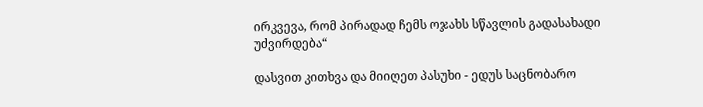ირკვევა, რომ პირადად ჩემს ოჯახს სწავლის გადასახადი უძვირდება“

დასვით კითხვა და მიიღეთ პასუხი - ედუს საცნობარო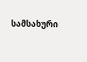სამსახური